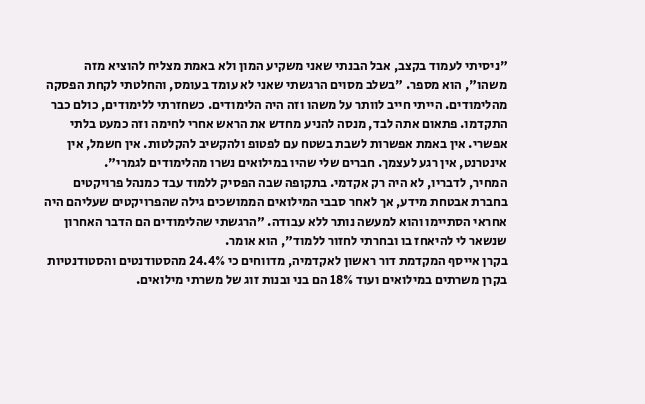"ניסיתי לעמוד בקצב, אבל הבנתי שאני משקיע המון ולא באמת מצליח להוציא מזה משהו", הוא מספר. "בשלב מסוים הרגשתי שאני לא עומד בעומס, והחלטתי לקחת הפסקה מהלימודים. הייתי חייב לוותר על משהו וזה היה הלימודים. כשחזרתי ללימודים, כולם כבר התקדמו. פתאום אתה לבד, מנסה להניע מחדש את הראש אחרי לחימה וזה כמעט בלתי אפשרי. אין באמת אפשרות לשבת בשטח עם לפטופ ולהקשיב להקלטות. אין חשמל, אין אינטרנט, אין רגע לעצמך. חברים שלי שהיו במילואים נשרו מהלימודים לגמרי".
המחיר, לדבריו, לא היה רק אקדמי. בתקופה שבה הפסיק ללמוד עבד כמנהל פרויקטים בחברת אבטחת מידע, אך לאחר סבבי המילואים הממושכים גילה שהפרויקטים שעליהם היה אחראי הסתיימו והוא למעשה נותר ללא עבודה. "הרגשתי שהלימודים הם הדבר האחרון שנשאר לי להיאחז בו ובחרתי לחזור ללמוד", הוא אומר.
בקרן אייסף המקדמת דור ראשון לאקדמיה, מדווחים כי 24.4% מהסטודנטים והסטודנטיות בקרן משרתים במילואים ועוד 18% הם בני ובנות זוג של משרתי מילואים.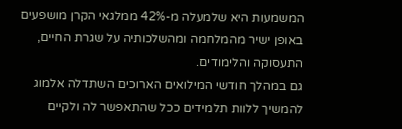המשמעות היא שלמעלה מ-42% ממלגאי הקרן מושפעים באופן ישיר מהמלחמה ומהשלכותיה על שגרת החיים, התעסוקה והלימודים.
גם במהלך חודשי המילואים הארוכים השתדלה אלמוג להמשיך ללוות תלמידים ככל שהתאפשר לה ולקיים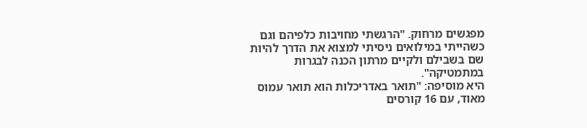מפגשים מרחוק. "הרגשתי מחויבות כלפיהם וגם כשהייתי במילואים ניסיתי למצוא את הדרך להיות שם בשבילם ולקיים מרתון הכנה לבגרות במתמטיקה".
היא מוסיפה: "תואר באדריכלות הוא תואר עמוס מאוד, עם 16 קורסים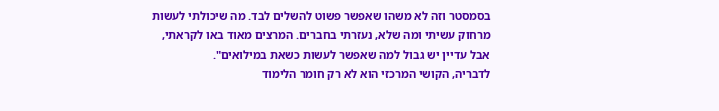בסמסטר וזה לא משהו שאפשר פשוט להשלים לבד. מה שיכולתי לעשות מרחוק עשיתי ומה שלא, נעזרתי בחברים. המרצים מאוד באו לקראתי, אבל עדיין יש גבול למה שאפשר לעשות כשאת במילואים".
לדבריה, הקושי המרכזי הוא לא רק חומר הלימוד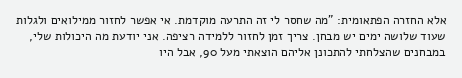אלא החזרה הפתאומית: "מה שחסר לי זה התרעה מוקדמת. אי אפשר לחזור ממילואים ולגלות שעוד שלושה ימים יש מבחן. צריך זמן לחזור ללמידה רציפה. אני יודעת מה היכולות שלי, במבחנים שהצלחתי להתכונן אליהם הוצאתי מעל 90, אבל היו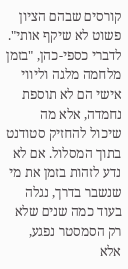קורסים שבהם הציון פשוט לא שיקף אותי".
לדברי כספי-כהן, "בזמן מלחמה מלגה וליווי אישי הם לא תוספת נחמדה, אלא מה שיכול להחזיק סטודנט בתוך המסלול. אם לא נדע לזהות בזמן את מי שנשבר בדרך, נגלה בעוד כמה שנים שלא רק הסמסטר נפגע, אלא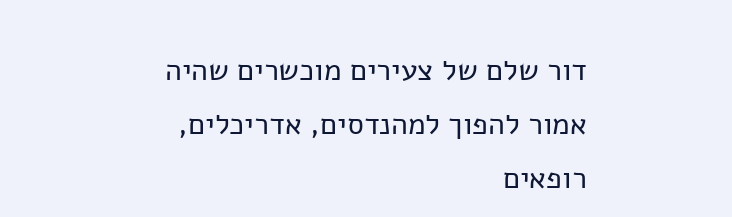דור שלם של צעירים מוכשרים שהיה אמור להפוך למהנדסים, אדריכלים, רופאים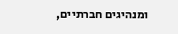ומנהיגים חברתיים,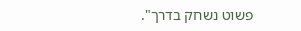פשוט נשחק בדרך".